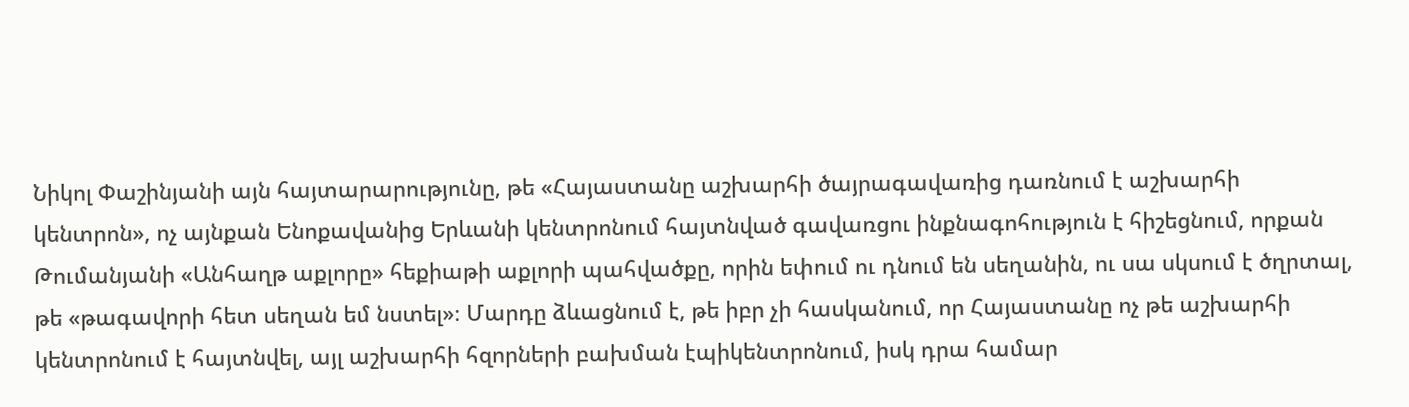Նիկոլ Փաշինյանի այն հայտարարությունը, թե «Հայաստանը աշխարհի ծայրագավառից դառնում է աշխարհի կենտրոն», ոչ այնքան Ենոքավանից Երևանի կենտրոնում հայտնված գավառցու ինքնագոհություն է հիշեցնում, որքան Թումանյանի «Անհաղթ աքլորը» հեքիաթի աքլորի պահվածքը, որին եփում ու դնում են սեղանին, ու սա սկսում է ծղրտալ, թե «թագավորի հետ սեղան եմ նստել»։ Մարդը ձևացնում է, թե իբր չի հասկանում, որ Հայաստանը ոչ թե աշխարհի կենտրոնում է հայտնվել, այլ աշխարհի հզորների բախման էպիկենտրոնում, իսկ դրա համար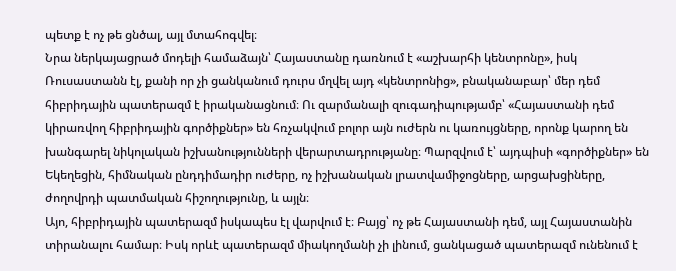պետք է ոչ թե ցնծալ, այլ մտահոգվել։
Նրա ներկայացրած մոդելի համաձայն՝ Հայաստանը դառնում է «աշխարհի կենտրոնը», իսկ Ռուսաստանն էլ, քանի որ չի ցանկանում դուրս մղվել այդ «կենտրոնից», բնականաբար՝ մեր դեմ հիբրիդային պատերազմ է իրականացնում։ Ու զարմանալի զուգադիպությամբ՝ «Հայաստանի դեմ կիրառվող հիբրիդային գործիքներ» են հռչակվում բոլոր այն ուժերն ու կառույցները, որոնք կարող են խանգարել նիկոլական իշխանությունների վերարտադրությանը։ Պարզվում է՝ այդպիսի «գործիքներ» են Եկեղեցին, հիմնական ընդդիմադիր ուժերը, ոչ իշխանական լրատվամիջոցները, արցախցիները, ժողովրդի պատմական հիշողությունը, և այլն։
Այո, հիբրիդային պատերազմ իսկապես էլ վարվում է։ Բայց՝ ոչ թե Հայաստանի դեմ, այլ Հայաստանին տիրանալու համար։ Իսկ որևէ պատերազմ միակողմանի չի լինում, ցանկացած պատերազմ ունենում է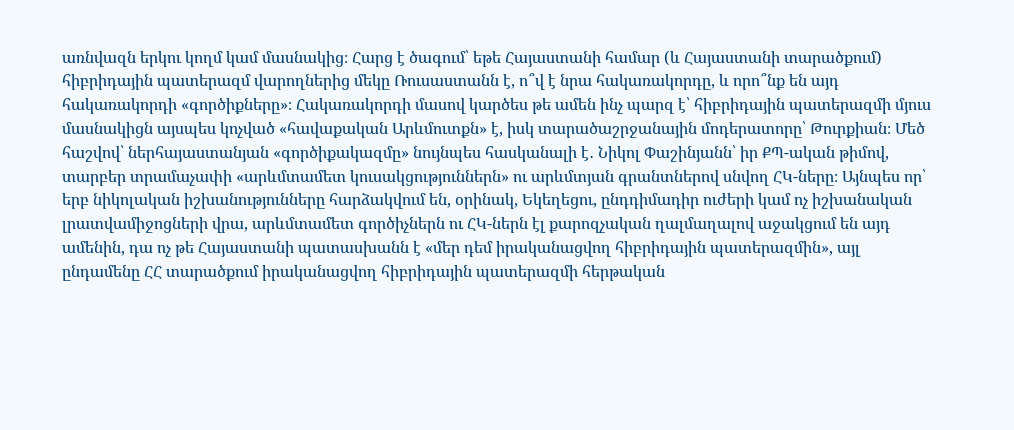առնվազն երկու կողմ կամ մասնակից։ Հարց է ծագում՝ եթե Հայաստանի համար (և Հայաստանի տարածքում) հիբրիդային պատերազմ վարողներից մեկը Ռուսաստանն է, ո՞վ է նրա հակառակորդը, և որո՞նք են այդ հակառակորդի «գործիքները»։ Հակառակորդի մասով կարծես թե ամեն ինչ պարզ է՝ հիբրիդային պատերազմի մյուս մասնակիցն այսպես կոչված «հավաքական Արևմուտքն» է, իսկ տարածաշրջանային մոդերատորը՝ Թուրքիան։ Մեծ հաշվով՝ ներհայաստանյան «գործիքակազմը» նույնպես հասկանալի է․ Նիկոլ Փաշինյանն՝ իր ՔՊ-ական թիմով, տարբեր տրամաչափի «արևմտամետ կուսակցություններն» ու արևմտյան գրանտներով սնվող ՀԿ-ները։ Այնպես որ՝ երբ նիկոլական իշխանությունները հարձակվում են, օրինակ, Եկեղեցու, ընդդիմադիր ուժերի կամ ոչ իշխանական լրատվամիջոցների վրա, արևմտամետ գործիչներն ու ՀԿ-ներն էլ քարոզչական ղալմաղալով աջակցում են այդ ամենին, դա ոչ թե Հայաստանի պատասխանն է «մեր դեմ իրականացվող հիբրիդային պատերազմին», այլ ընդամենը ՀՀ տարածքում իրականացվող հիբրիդային պատերազմի հերթական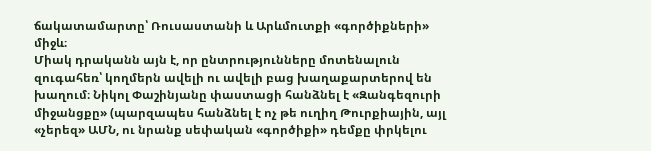ճակատամարտը՝ Ռուսաստանի և Արևմուտքի «գործիքների» միջև։
Միակ դրականն այն է, որ ընտրությունները մոտենալուն զուգահեռ՝ կողմերն ավելի ու ավելի բաց խաղաքարտերով են խաղում։ Նիկոլ Փաշինյանը փաստացի հանձնել է «Զանգեզուրի միջանցքը» (պարզապես հանձնել է ոչ թե ուղիղ Թուրքիային, այլ «չերեզ» ԱՄՆ, ու նրանք սեփական «գործիքի» դեմքը փրկելու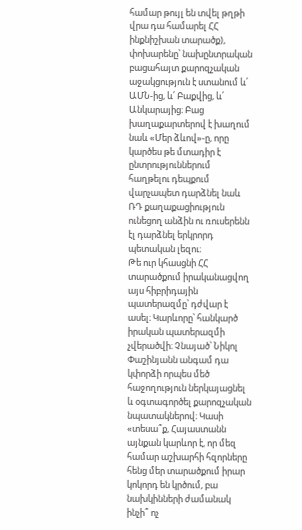համար թույլ են տվել թղթի վրա դա համարել ՀՀ ինքնիշխան տարածք), փոխարենը՝ նախընտրական բացահայտ քարոզչական աջակցություն է ստանում և՛ ԱՄՆ-ից, և՛ Բաքվից, և՛ Անկարայից։ Բաց խաղաքարտերով է խաղում նաև «Մեր ձևով»-ը, որը կարծես թե մտադիր է ընտրություններում հաղթելու դեպքում վարչապետ դարձնել նաև ՌԴ քաղաքացիություն ունեցող անձին ու ռուսերենն էլ դարձնել երկրորդ պետական լեզու։
Թե ուր կհասցնի ՀՀ տարածքում իրականացվող այս հիբրիդային պատերազմը՝ դժվար է ասել։ Կարևորը՝ հանկարծ իրական պատերազմի չվերածվի։ Չնայած՝ Նիկոլ Փաշինյանն անգամ դա կփորձի որպես մեծ հաջողություն ներկայացնել և օգտագործել քարոզչական նպատակներով։ Կասի «տեսա՞ք, Հայաստանն այնքան կարևոր է, որ մեզ համար աշխարհի հզորները հենց մեր տարածքում իրար կոկորդ են կրծում, բա նախկինների ժամանակ ինչի՞ ոչ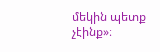մեկին պետք չէինք»։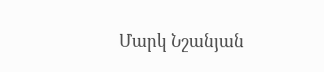Մարկ Նշանյան